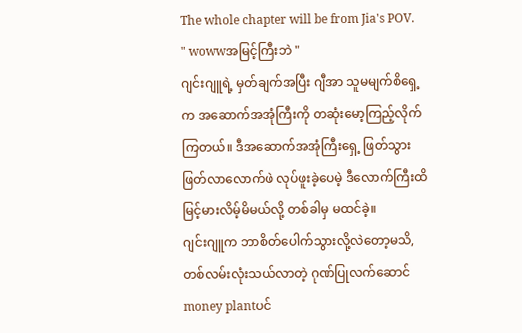The whole chapter will be from Jia's POV.
" wowwအမြင့်ကြီးဘဲ "
ဂျင်းဂျူရဲ့ မှတ်ချက်အပြီး ဂျီအာ သူမမျက်စိရှေ့က အဆောက်အအုံကြီးကို တဆုံးမော့ကြည့်လိုက်ကြတယ်။ ဒီအဆောက်အအုံကြီးရှေ့ ဖြတ်သွားဖြတ်လာလောက်ဖဲ လုပ်ဖူးခဲ့ပေမဲ့ ဒီလောက်ကြီးထိ မြင့်မားလိမ့်မိမယ်လို့ တစ်ခါမှ မထင်ခဲ့။
ဂျင်းဂျူက ဘာစိတ်ပေါက်သွားလို့လဲတော့မသိ,တစ်လမ်းလုံးသယ်လာတဲ့ ဂုဏ်ပြုလက်ဆောင် money plantပင်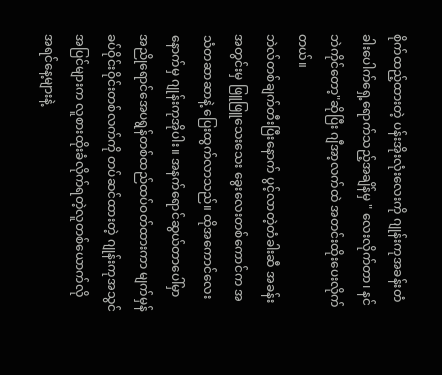စိုက်ထည့်ထားတဲ့ ပန်းအိုးလုံးလေးကို ဂျုန်းကုအခန်းတံခါးပေါက်ရှေ့ရောက်သည့်အချိန်မှ " လေးလိုက်တာ၊ နင်ဘဲကိုင်တော့"ဆိုပြီး ဂျီအာ့လက်ထဲ အတင်းထိုးပေးလိုက်တယ်။
ဘဲလ်တစ်ချက်တီးပြီးနောက် ပွင့်လာတဲ့တံခါးဆီ အခန်းအတွင်းမှ ဖြူဖြူသေးသေး ခွေးလေးတစ်ကောင်က အသံတဆာဆာနဲ့ ပြေးထွက်လာသည်။ ထိုအကောင်လေးနောက်မှ ဂျုန်းကုအိုပါး။ အနက်ရောင်ဆွယ်တာပေါ်မှာ အညိုရောင်အေပရွန်တစ်ထည်ထပ်ဝတ်ထားကာ မျက်မှန်ခပ်ဝိုင်းဝိုင်းတစ်လက်ကို တပ်ဆင်ထားတဲ့ ဂျုန်းကုအသွင်အပြင်များက လူစားထိုးခံလိုက်ရတဲ့လူတစ်ယောက်လို အရင်နေ့များနဲ့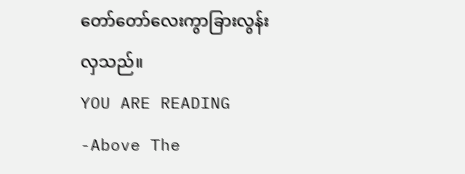တော်တော်လေးကွာခြားလွန်းလှသည်။
YOU ARE READING
-Above The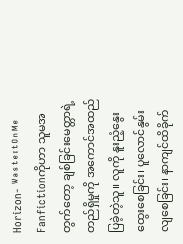Horizon- ᵂᵃˢᵗᵉᶦᵗᴼⁿᴹᵉ
Fanfictionကိုဟာ သူမအတွက်တော့ ချစ်ခြင်းမေတ္တာရဲ့တည်ရှိမှုကို အကောင်အထည်ပြခဲ့တဲ့သူ။ လူကို နူးညံ့နွေးထွေးစေခြင်း၊ ပူလောင်နွမ်းလျစေခြင်း၊ နာကျင်ထိခိုက်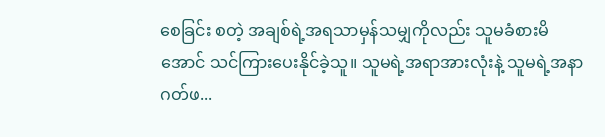စေခြင်း စတဲ့ အချစ်ရဲ့အရသာမှန်သမျှကိုလည်း သူမခံစားမိအောင် သင်ကြားပေးနိုင်ခဲ့သူ။ သူမရဲ့အရာအားလုံးနဲ့ သူမရဲ့အနာဂတ်ဖ...